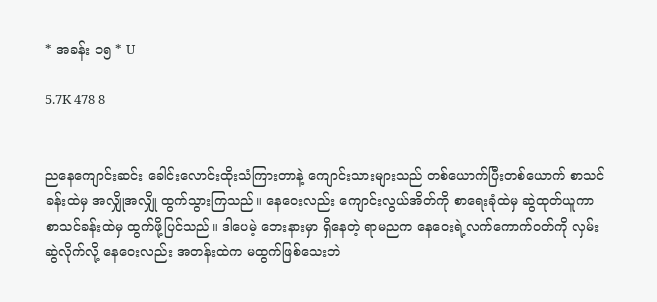* အခန်း ၁၅ * U

5.7K 478 8


ညနေကျောင်းဆင်း ခေါင်းလောင်းထိုးသံကြားတာနဲ့ ကျောင်းသားများသည် တစ်ယောက်ပြီးတစ်ယောက် စာသင်ခန်းထဲမှ အလျှိုအလျှို ထွက်သွားကြသည်။ နေဝေးလည်း ကျောင်းလွယ်အိတ်ကို စာရေးခုံထဲမှ ဆွဲထုတ်ယူကာ စာသင်ခန်းထဲမှ ထွက်ဖို့ပြင်သည်။ ဒါပေမဲ့ ဘေးနားမှာ ရှိနေတဲ့ ရာမညက နေဝေးရဲ့လက်ကောက်ဝတ်ကို လှမ်းဆွဲလိုက်လို့ နေဝေးလည်း အတန်းထဲက မထွက်ဖြစ်သေးဘဲ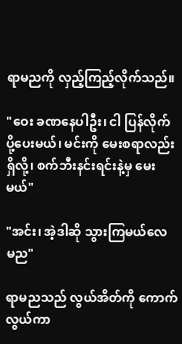ရာမညကို လှည့်ကြည့်လိုက်သည်။

"ဝေး ခဏနေပါဦး၊ ငါ ပြန်လိုက်ပို့ပေးမယ်၊ မင်းကို မေးစရာလည်း ရှိလို့၊ စက်ဘီးနင်းရင်းနဲ့မှ မေးမယ်"

"အင်း၊ အဲ့ဒါဆို သွားကြမယ်လေ မည"

ရာမညသည် လွယ်အိတ်ကို ကောက်လွယ်ကာ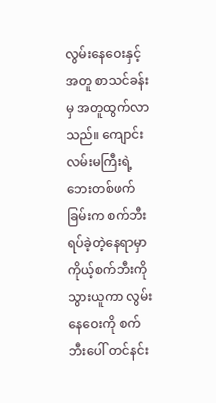လွမ်းနေဝေးနှင့်အတူ စာသင်ခန်းမှ အတူထွက်လာသည်။ ကျောင်းလမ်းမကြီးရဲ့ဘေးတစ်ဖက်ခြမ်းက စက်ဘီးရပ်ခဲ့တဲ့နေရာမှာ ကိုယ့်စက်ဘီးကို သွားယူကာ လွမ်းနေဝေးကို စက်ဘီးပေါ် တင်နင်း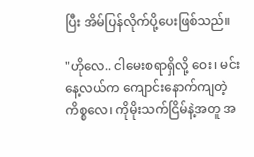ပြီး အိမ်ပြန်လိုက်ပို့ပေးဖြစ်သည်။

"ဟိုလေ.. ငါမေးစရာရှိလို့ ဝေး၊ မင်း နေ့လယ်က ကျောင်းနောက်ကျတဲ့ကိစ္စလေ၊ ကိုမိုးသက်ငြိမ်နဲ့အတူ အ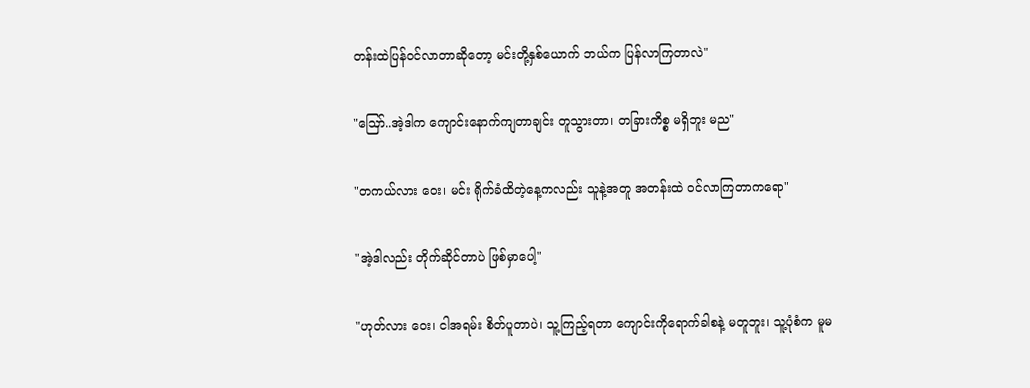တန်းထဲပြန်ဝင်လာတာဆိုတော့ မင်းတို့နှစ်ယောက် ဘယ်က ပြန်လာကြတာလဲ"

"ဪ..အဲ့ဒါက ကျောင်းနောက်ကျတာချင်း တူသွားတာ၊ တခြားကိစ္စ မရှိဘူး မည"

"တကယ်လား ဝေး၊ မင်း ရိုက်ခံထိတဲ့နေ့ကလည်း သူနဲ့အတူ အတန်းထဲ ဝင်လာကြတာကရော"

"အဲ့ဒါလည်း တိုက်ဆိုင်တာပဲ ဖြစ်မှာပေါ့"

"ဟုတ်လား ဝေး၊ ငါအရမ်း စိတ်ပူတာပဲ၊ သူ့ကြည့်ရတာ ကျောင်းကိုရောက်ခါစနဲ့ မတူဘူး၊ သူ့ပုံစံက မူမ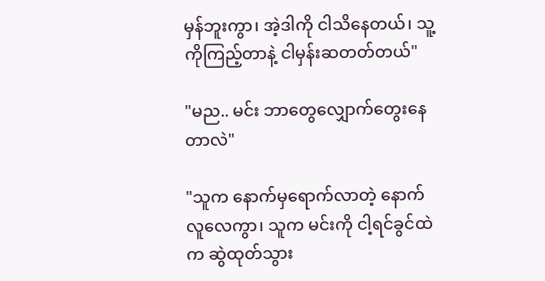မှန်ဘူးကွာ၊ အဲ့ဒါကို ငါသိနေတယ်၊ သူ့ကိုကြည့်တာနဲ့ ငါမှန်းဆတတ်တယ်"

"မည.. မင်း ဘာတွေလျှောက်တွေးနေတာလဲ"

"သူက နောက်မှရောက်လာတဲ့ နောက်လူလေကွာ၊ သူက မင်းကို ငါ့ရင်ခွင်ထဲက ဆွဲထုတ်သွား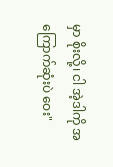မှာ စိုးလို့၊ ငါ အဲ့ဒါကို အကြောက်ဆုံးပဲ ဝေး"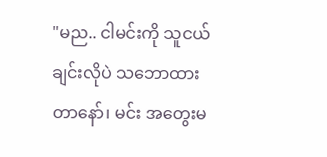"မည.. ငါမင်းကို သူငယ်ချင်းလိုပဲ သဘောထားတာနော်၊ မင်း အတွေးမ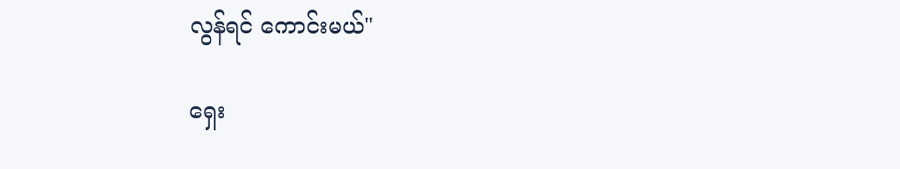လွန်ရင် ကောင်းမယ်"

ရှေး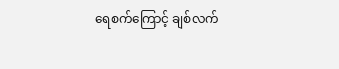ရေစက်ကြောင့် ချစ်လက်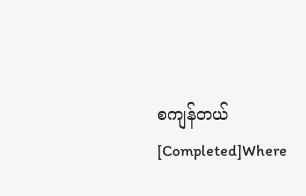စကျန်တယ် [Completed]Where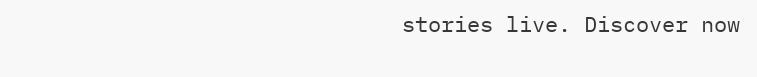stories live. Discover now